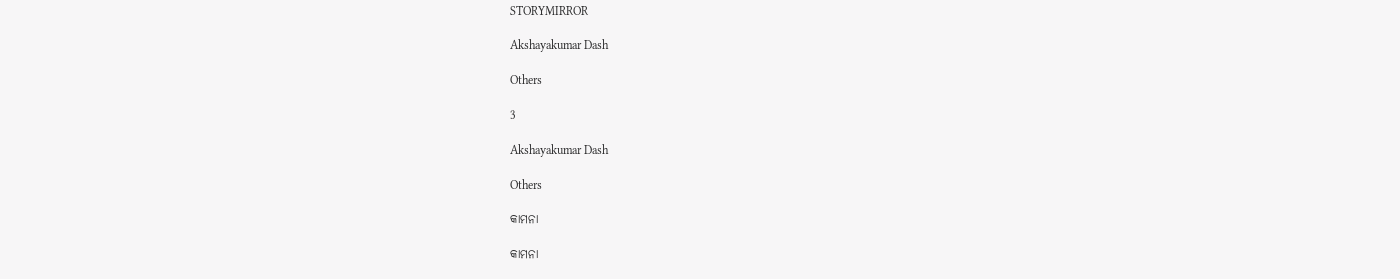STORYMIRROR

Akshayakumar Dash

Others

3

Akshayakumar Dash

Others

କାମନା

କାମନା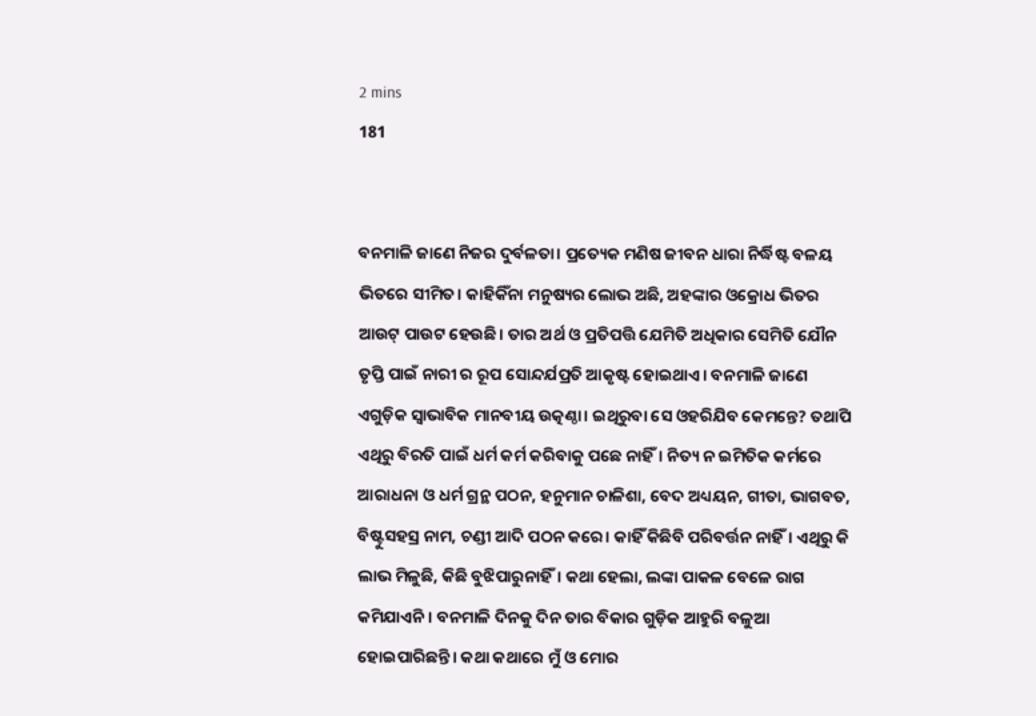2 mins
181


ବନମାଳି ଜାଣେ ନିଜର ଦୁର୍ବଳତା। ପ୍ରତ୍ୟେକ ମଣିଷ ଜୀବନ ଧାରା ନିର୍ଦ୍ଧିଷ୍ଟ ବଳୟ ଭିତରେ ସୀମିତ। କାହିକିଁନା ମନୁଷ୍ୟର ଲୋଭ ଅଛି, ଅହଙ୍କାର ଓକ୍ରୋଧ ଭିତର ଆଉଟ୍ ପାଉଟ ହେଉଛି। ତାର ଅର୍ଥ ଓ ପ୍ରତିପତ୍ତି ଯେମିତି ଅଧିକାର ସେମିତି ଯୌନ ତୃପ୍ତି ପାଇଁ ନାରୀ ର ରୂପ ସୋନ୍ଦର୍ଯପ୍ରତି ଆକୃଷ୍ଟ ହୋଇଥାଏ। ବନମାଳି ଜାଣେ ଏଗୁଡ଼ିକ ସ୍ଵାଭାବିକ ମାନବୀୟ ଉତ୍କଣ୍ଠା। ଇଥିରୁବା ସେ ଓହରିଯିବ କେମନ୍ତେ? ତଥାପି ଏଥିରୁ ବିରତି ପାଇଁ ଧର୍ମ କର୍ମ କରିବାକୁ ପଛେ ନାହିଁ। ନିତ୍ୟ ନ ଇମିତିକ କର୍ମରେ ଆରାଧନା ଓ ଧର୍ମ ଗ୍ରନ୍ଥ ପଠନ, ହନୁମାନ ଚାଳିଶା, ବେଦ ଅଧ୍ୟୟନ, ଗୀତା, ଭାଗବତ, ବିଷ୍ଟୁସହସ୍ର ନାମ, ଚଣ୍ଡୀ ଆଦି ପଠନ କରେ। କାହିଁ କିଛିବି ପରିବର୍ତ୍ତନ ନାହିଁ। ଏଥିରୁ କି ଲାଭ ମିଳୁଛି, କିଛି ବୁଝିପାରୁନାହିଁ। କଥା ହେଲା, ଲଙ୍କା ପାକଳ ବେଳେ ରାଗ କମିଯାଏନି। ବନମାଳି ଦିନକୁ ଦିନ ତାର ବିକାର ଗୁଡ଼ିକ ଆହୁରି ବଳୁଆ ହୋଇପାରିଛନ୍ତି। କଥା କଥାରେ ମୁଁ ଓ ମୋର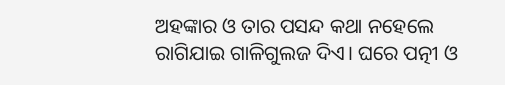ଅହଙ୍କାର ଓ ତାର ପସନ୍ଦ କଥା ନହେଲେ ରାଗିଯାଇ ଗାଳିଗୁଲଜ ଦିଏ। ଘରେ ପତ୍ନୀ ଓ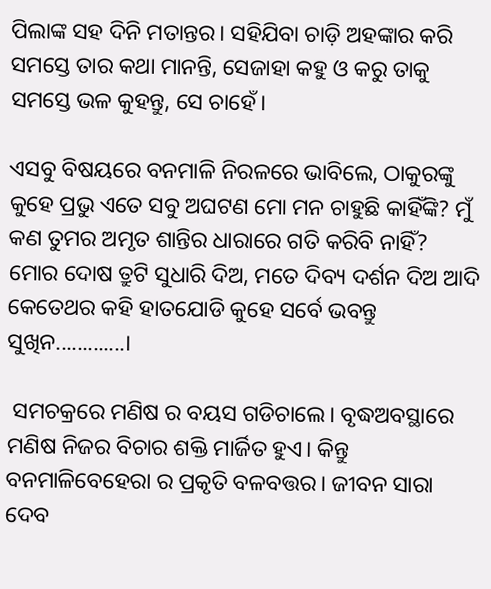ପିଲାଙ୍କ ସହ ଦିନି ମତାନ୍ତର। ସହିଯିବା ଚାଡ଼ି ଅହଙ୍କାର କରି ସମସ୍ତେ ତାର କଥା ମାନନ୍ତି, ସେଜାହା କହୁ ଓ କରୁ ତାକୁ ସମସ୍ତେ ଭଳ କୁହନ୍ତୁ, ସେ ଚାହେଁ।

ଏସବୁ ବିଷୟରେ ବନମାଳି ନିରଳରେ ଭାବିଲେ, ଠାକୁରଙ୍କୁ କୁହେ ପ୍ରଭୁ ଏତେ ସବୁ ଅଘଟଣ ମୋ ମନ ଚାହୁଛି କାହିଁଙ୍କି? ମୁଁ କଣ ତୁମର ଅମୃତ ଶାନ୍ତିର ଧାରାରେ ଗତି କରିବି ନାହିଁ? ମୋର ଦୋଷ ତ୍ରୁଟି ସୁଧାରି ଦିଅ, ମତେ ଦିବ୍ୟ ଦର୍ଶନ ଦିଅ ଆଦି କେତେଥର କହି ହାତଯୋଡି କୁହେ ସର୍ବେ ଭବନ୍ତୁ ସୁଖିନ.............।

 ସମଚକ୍ରରେ ମଣିଷ ର ବୟସ ଗଡିଚାଲେ। ବୃଦ୍ଧଅବସ୍ଥାରେ ମଣିଷ ନିଜର ବିଚାର ଶକ୍ତି ମାର୍ଜିତ ହୁଏ। କିନ୍ତୁ ବନମାଳିବେହେରା ର ପ୍ରକୃତି ବଳବତ୍ତର। ଜୀବନ ସାରା ଦେବ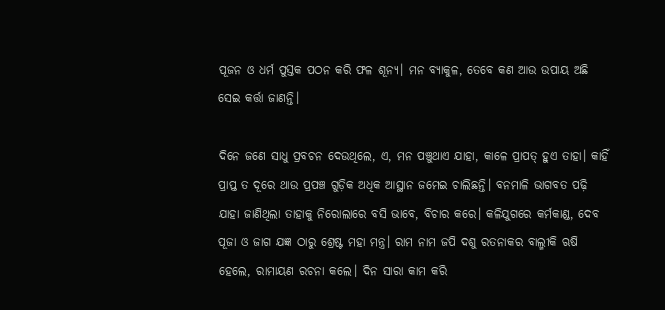ପୂଜନ ଓ ଧର୍ମ ପୁସ୍ତକ ପଠନ କରି ଫଳ ଶୂନ୍ୟ। ମନ ବ୍ୟାକୁଳ, ତେବେ କଣ ଆଉ ଉପାୟ ଅଛି ସେଇ କର୍ତ୍ତା ଜାଣନ୍ତି।

ଦିନେ ଜଣେ ସାଧୁ ପ୍ରବଚନ ଦେଉଥିଲେ, ଏ, ମନ ପଞ୍ଚୁଥାଏ ଯାହା, କାଳେ ପ୍ରାପତ୍ ହୁଏ ତାହା। କାହିଁ ପ୍ରାପ୍ତ ତ ଦୂରେ ଥାଉ ପ୍ରପଞ୍ଚ ଗୁଡ଼ିକ ଅଧିକ ଆସ୍ଥାନ ଜମେଇ ଚାଲିଛନ୍ତି। ବନମାଳି ଭାଗବତ ପଢ଼ି ଯାହା ଜାଣିଥିଲା ତାହାକୁ ନିରୋଲାରେ ବସି ଭାବେ, ବିଚାର କରେ। କଳିଯୁଗରେ କର୍ମକାଣ୍ଡ, ଦେବ ପୂଜା ଓ ଜାଗ ଯଜ୍ଞ ଠାରୁ ଶ୍ରେଷ୍ଟ ମହା ମନ୍ତ୍ର। ରାମ ନାମ ଜପି ଦଶୁ ରତନାକର ବାଲ୍ମୀକି ଋଷି ହେଲେ, ରାମାୟଣ ରଚନା କଲେ। ଦିନ ସାରା କାମ କରି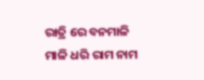ରାତ୍ରି ରେ ବନମାଳି ମାଳି ଧରି ରାମ ନାମ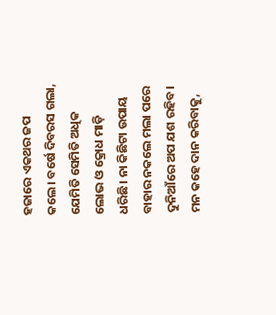ହଜାରେ ଏକଥର ଜପ କଲେ। ବର୍ଷେ ଦିବରସ ଗଲା, ଯେମିତି ସେମିତି ଅଧିକ ଲୋଭ ଓ କ୍ରୋଧ ମାଡ଼ି ଧରିଛି। ନା କିଛିଟା ଉପାୟ ବାହାର ନକଲେ ମଲା ପରେ ଦୁନିଆଁରେ ଅପ ଯଶ ରହିବ। ମନ କହେ ଦାନ କରିବାକୁ,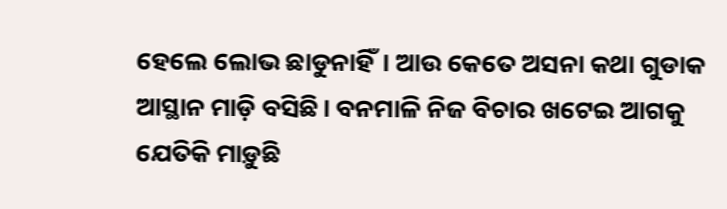ହେଲେ ଲୋଭ ଛାଡୁନାହିଁ। ଆଉ କେତେ ଅସନା କଥା ଗୁଡାକ ଆସ୍ଥାନ ମାଡ଼ି ବସିଛି। ବନମାଳି ନିଜ ବିଚାର ଖଟେଇ ଆଗକୁ ଯେତିକି ମାଡ଼ୁଛି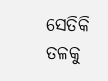ସେତିକି ତଳକୁ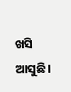ଖସି ଆସୁଛି।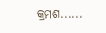କ୍ରମଶ......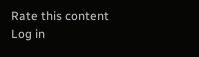Rate this content
Log in